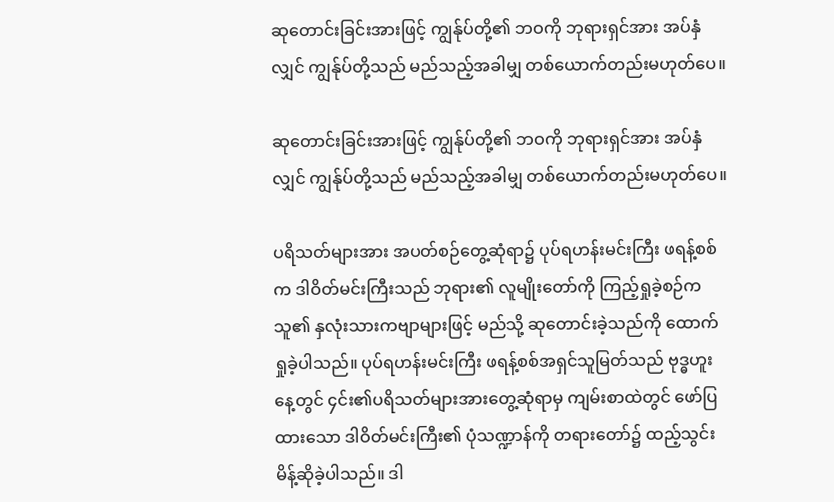ဆုတောင်းခြင်းအားဖြင့် ကျွန်ုပ်တို့၏ ဘဝကို ဘုရားရှင်အား အပ်နှံလျှင် ကျွန်ုပ်တို့သည် မည်သည့်အခါမျှ တစ်ယောက်တည်းမဟုတ်ပေ။

ဆုတောင်းခြင်းအားဖြင့် ကျွန်ုပ်တို့၏ ဘဝကို ဘုရားရှင်အား အပ်နှံလျှင် ကျွန်ုပ်တို့သည် မည်သည့်အခါမျှ တစ်ယောက်တည်းမဟုတ်ပေ။

ပရိသတ်များအား အပတ်စဉ်တွေ့ဆုံရာ၌ ပုပ်ရဟန်းမင်းကြီး ဖရန့်စစ်က ဒါဝိတ်မင်းကြီးသည် ဘုရား၏ လူမျိုးတော်ကို ကြည့်ရှုခဲ့စဉ်က သူ၏ နှလုံးသားကဗျာများဖြင့် မည်သို့ ဆုတောင်းခဲ့သည်ကို ထောက်ရှုခဲ့ပါသည်။ ပုပ်ရဟန်းမင်းကြီး ဖရန့်စစ်အရှင်သူမြတ်သည် ဗုဒ္ဓဟူးနေ့တွင် ၄င်း၏ပရိသတ်များအားတွေ့ဆုံရာမှ ကျမ်းစာထဲတွင် ဖော်ပြထားသော ဒါဝိတ်မင်းကြီး၏ ပုံသဏ္ဍာန်ကို တရားတော်၌ ထည့်သွင်းမိန့်ဆိုခဲ့ပါသည်။ ဒါ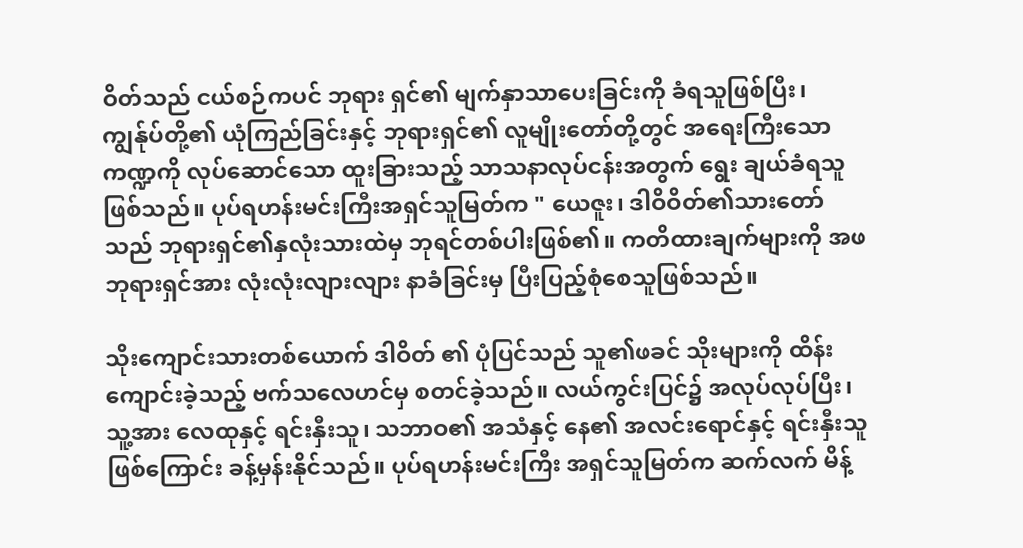ဝိတ်သည် ငယ်စဉ်ကပင် ဘုရား ရှင်၏ မျက်နှာသာပေးခြင်းကို ခံရသူဖြစ်ပြီး၊ ကျွန်ုပ်တို့၏ ယုံကြည်ခြင်းနှင့် ဘုရားရှင်၏ လူမျိုးတော်တို့တွင် အရေးကြီးသော ကဏ္ဍကို လုပ်ဆောင်သော ထူးခြားသည့် သာသနာလုပ်ငန်းအတွက် ရွေး ချယ်ခံရသူဖြစ်သည်။ ပုပ်ရဟန်းမင်းကြီးအရှင်သူမြတ်က " ယေဇူး၊ ဒါဝိဝိတ်၏သားတော် သည် ဘုရားရှင်၏နှလုံးသားထဲမှ ဘုရင်တစ်ပါးဖြစ်၏။ ကတိထားချက်များကို အဖဘုရားရှင်အား လုံးလုံးလျားလျား နာခံခြင်းမှ ပြီးပြည့်စုံစေသူဖြစ်သည်။

သိုးကျောင်းသားတစ်ယောက် ဒါဝိတ် ၏ ပုံပြင်သည် သူ၏ဖခင် သိုးများကို ထိန်းကျောင်းခဲ့သည့် ဗက်သလေဟင်မှ စတင်ခဲ့သည်။ လယ်ကွင်းပြင်၌ အလုပ်လုပ်ပြီး၊ သူ့အား လေထုနှင့် ရင်းနှီးသူ၊ သဘာဝ၏ အသံနှင့် နေ၏ အလင်းရောင်နှင့် ရင်းနှီးသူဖြစ်ကြောင်း ခန့်မှန်းနိုင်သည်။ ပုပ်ရဟန်းမင်းကြီး အရှင်သူမြတ်က ဆက်လက် မိန့်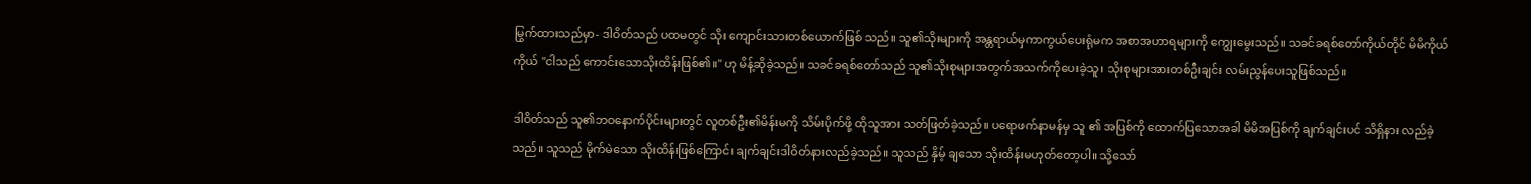မြွက်ထားသည်မှာ- ဒါဝိတ်သည် ပထမတွင် သိုး ကျောင်းသားတစ်ယောက်ဖြစ် သည်။ သူ၏သိုးများကို အန္တရာယ်မှကာကွယ်ပေးရုံမက အစာအဟာရများကို ကျွေးမွေးသည်။ သခင်ခရစ်တော်ကိုယ်တိုင် မိမိကိုယ်ကိုယ် "ငါသည် ကောင်းသောသိုးထိန်းဖြစ်၏။" ဟု မိန့်ဆိုခဲ့သည်။ သခင်ခရစ်တော်သည် သူ၏သိုးစုများအတွက်အသက်ကိုပေးခဲ့သူ၊ သိုးစုများအားတစ်ဦးချင်း လမ်းညွန်ပေးသူဖြစ်သည်။

ဒါဝိတ်သည် သူ၏ဘဝနောက်ပိုင်းများတွင် လူတစ်ဦး၏မိန်းမကို သိမ်းပိုက်ဖို့ ထိုသူအား သတ်ဖြတ်ခဲ့သည်။ ပရောဖက်နာမန်မှ သူ ၏ အပြစ်ကို ထောက်ပြသောအခါ မိမိအပြစ်ကို ချက်ချင်းပင် သိရှိနား လည်ခဲ့သည်။ သူသည် မိုက်မဲသော သိုးထိန်းဖြစ်ကြောင်း ချက်ချင်းဒါဝိတ်နားလည်ခဲ့သည်။ သူသည် နှိမ့် ချသော သိုးထိန်းမဟုတ်တော့‌ပါ။ သို့သော်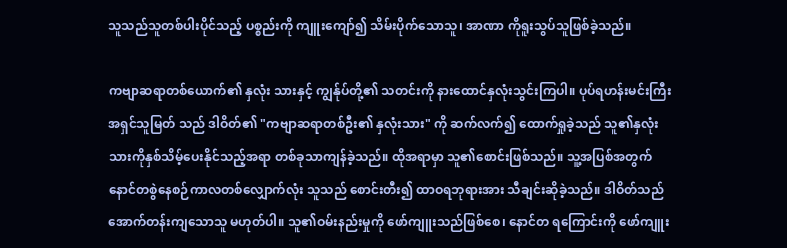သူသည်သူတစ်ပါးပိုင်သည့် ပစ္စည်းကို ကျူးကျော်၍ သိမ်းပိုက်သောသူ၊ အာဏာ ကိုရူးသွပ်သူဖြစ်ခဲ့သည်။

ကဗျာဆရာတစ်ယောက်၏ နှလုံး သားနှင့် ကျွန်ုပ်တို့၏ သတင်းကို နားထောင်နှလုံးသွင်းကြပါ။ ပုပ်ရဟန်းမင်းကြီးအရှင်သူမြတ် သည် ဒါဝိတ်၏ "ကဗျာဆရာတစ်ဦး၏ နှလုံးသား" ကို ဆက်လက်၍ ထောက်ရှုခဲ့သည် သူ၏နှလုံးသားကိုနှစ်သိမ့်ပေးနိုင်သည့်အရာ တစ်ခုသာကျန်ခဲ့သည်။ ထိုအရာမှာ သူ၏စောင်းဖြစ်သည်။ သူ့အပြစ်အတွက်နောင်တစွဲနေစဉ်ကာလတစ်လျှောက်လုံး သူသည် စောင်းတီး၍ ထာဝရဘုရားအား သီချင်းဆိုခဲ့သည်။ ဒါဝိတ်သည် အောက်တန်းကျသောသူ မဟုတ်ပါ။ သူ၏ဝမ်းနည်းမှုကို ဖော်ကျူးသည်ဖြစ်စေ၊ နောင်တ ရကြောင်းကို ဖော်ကျူး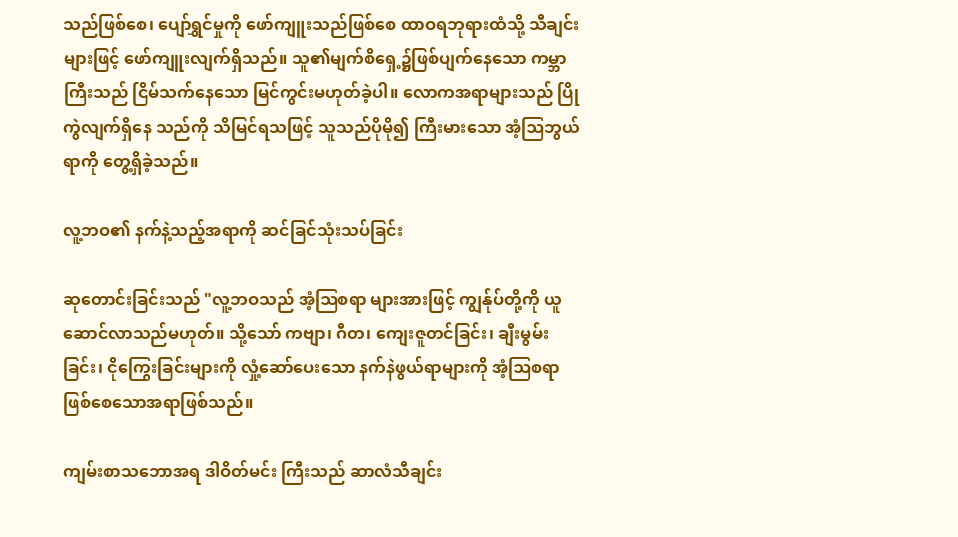သည်ဖြစ်စေ၊ ပျော်ရွှင်မှုကို ‌ဖော်ကျူးသည်ဖြစ်စေ ထာဝရဘုရားထံသို့ သီချင်းများဖြင့် ဖော်ကျူးလျက်ရှိသည်။ သူ၏မျက်စိ‌ရှေ့၌ဖြစ်ပျက်နေသော ကမ္ဘာကြီးသည် ငြိမ်သက်နေသော မြင်ကွင်းမဟုတ်ခဲ့ပါ။ လောကအရာများသည် ပြိုကွဲလျက်ရှိနေ သည်ကို သိမြင်ရသဖြင့် သူသည်ပိုမို၍ ကြီးမားသော အံ့ဩဘွယ်ရာကို တွေ့ရှိခဲ့သည်။

လူ့ဘဝ၏ နက်နဲ့သည့်အရာကို ဆင်ခြင်သုံးသပ်ခြင်း

ဆုတောင်းခြင်းသည် "လူ့ဘဝသည် အံ့ဩစရာ များအားဖြင့် ကျွန်ုပ်တို့ကို ယူဆောင်လာသည်မဟုတ်။ သို့သော် ကဗျာ၊ ဂီတ၊ ကျေးဇူတင်ခြင်း၊ ချီးမွမ်းခြင်း၊ ငိုကြွေး‌ခြင်းများကို လှုံ့ဆော်ပေးသော နက်နဲဖွယ်ရာများကို အံ့ဩစရာ ဖြစ်စေသောအရာဖြစ်သည်။

ကျမ်းစာသဘောအရ ဒါဝိတ်မင်း ကြီးသည် ဆာလံသီချင်း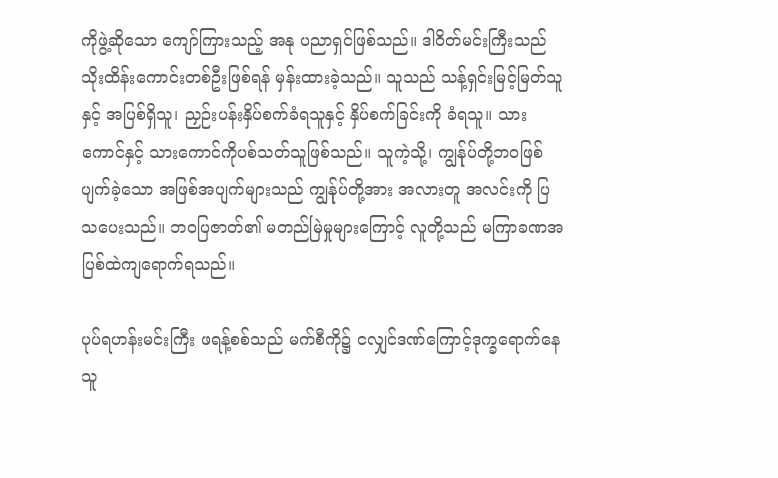ကိုဖွဲ့ဆိုသော ကျော်ကြားသည့် အနု ပညာရှင်ဖြစ်သည်။ ဒါဝိတ်မင်းကြီးသည် သိုးထိန်းကောင်းတစ်ဦးဖြစ်ရန် မှန်းထားခဲ့သည်။ သူသည် သန့်ရှင်းမြင့်မြတ်သူနှင့် အပြစ်ရှိသူ၊ ညှဉ်းပန်းနှိပ်စက်ခံရသူနှင့် နှိပ်စက်ခြင်းကို ခံရသူ။ သားကောင်နှင့် သားကောင်ကိုပစ်သတ်သူဖြစ်သည်။ သူကဲ့သို့၊ ကျွန်ုပ်တို့ဘဝဖြစ်ပျက်ခဲ့သော အဖြစ်အပျက်များသည် ကျွန်ုပ်တို့အား အလားတူ အလင်းကို ပြသပေးသည်။ ဘဝပြဇာတ်၏ မတည်မြဲမှုများ‌ကြောင့် လူတို့သည် မကြာခဏအပြစ်ထဲကျရောက်ရသည်။

ပုပ်ရဟန်းမင်းကြီး ဖရန့်စစ်သည် မက်စီကို၌ ငလျှင်ဒဏ်ကြောင့်ဒုက္ခရောက်နေသူ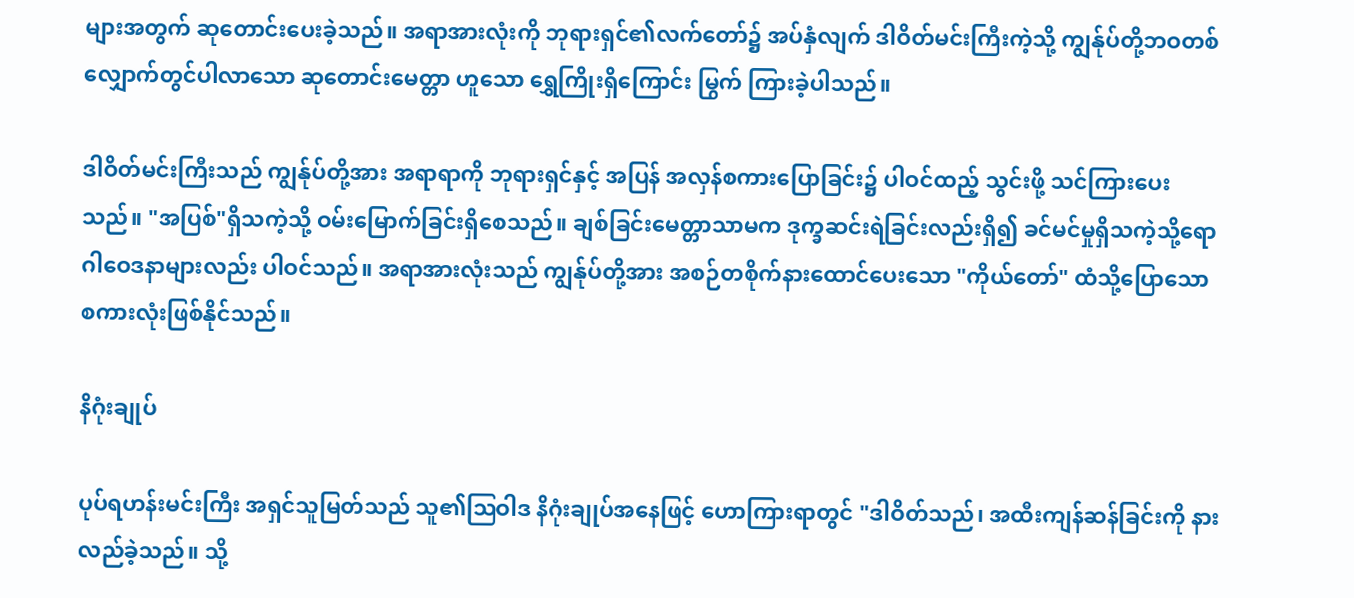များအတွက် ဆုတောင်း‌ပေးခဲ့သည်။ အရာအားလုံးကို ဘုရားရှင်၏လက်တော်၌ အပ်နှံလျက် ‌ဒါဝိတ်မင်းကြီးကဲ့သို့ ကျွန်ုပ်တို့ဘဝတစ် လျှောက်တွင်ပါလာသော‌ ဆုတောင်းမေတ္တာ‌ ဟူသော ရွှေကြိုးရှိကြောင်း မြွက် ကြားခဲ့ပါသည်။

ဒါဝိတ်မင်းကြီးသည် ကျွန်ုပ်တို့အား အရာရာကို ဘုရားရှင်နှင့် အပြန် အလှန်စကားပြောခြင်း၌ ပါဝင်ထည့် သွင်းဖို့ သင်ကြားပေးသည်။ "အပြစ်"ရှိသကဲ့သို့ ဝမ်းမြောက်ခြင်းရှိ‌စေသည်။ ချစ်ခြင်းမေတ္တာသာမက ဒုက္ခဆင်းရဲခြင်းလည်းရှိ၍ ခင်မင်မှုရှိသကဲ့သို့ရောဂါဝေဒနာများလည်း ပါဝင်သည်။ အရာအားလုံးသည် ကျွန်ုပ်တို့အား အစဉ်တစိုက်နား‌ထောင်ပေးသော "ကိုယ်တော်" ထံသို့ပြောသော စကားလုံးဖြစ်နိုင်သည်။

နိဂုံးချုပ်

ပုပ်ရဟန်းမင်းကြီး အရှင်သူမြတ်သည် သူ၏ဩဝါဒ နိဂုံးချုပ်အနေဖြင့် ဟောကြားရာတွင် "ဒါဝိတ်သည်၊ အထီးကျန်ဆန်ခြင်းကို နားလည်ခဲ့သည်။ သို့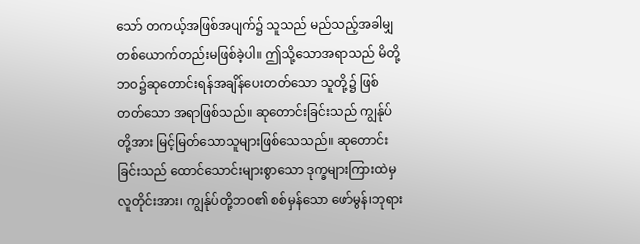သော် တကယ့်အဖြစ်အပျက်၌ သူသည် မည်သည့်အခါမျှ တစ်ယောက်တည်းမဖြစ်ခဲ့ပါ။ ဤသို့သောအရာသည် မိတို့ဘဝ၌ဆုတောင်းရန်အချိန်ပေးတတ်သော သူတို့၌ ဖြစ်တတ်သော အရာဖြစ်သည်။ ဆုတောင်းခြင်းသည် ကျွန်ုပ်တို့အား မြင့်မြတ်သောသူများဖြစ်သေသည်။ ဆုတောင်းခြင်းသည် ထောင်သောင်းများစွာသော ဒုက္ခများကြားထဲမှ လူတိုင်းအား၊ ကျွန်ုပ်တို့ဘဝ၏ စစ်မှန်သော ဖော်မွန်၊ဘုရား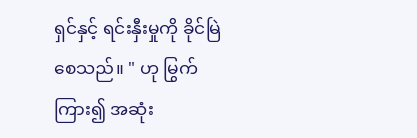ရှင်နှင့် ရင်းနှီးမှုကို ခိုင်မြဲစေသည်။ " ဟု မြွက်ကြား၍ အဆုံး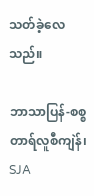သတ်ခဲ့လေသည်။

ဘာသာပြန်-စစ္စတာရ်လူစီကျဲန်၊ SJA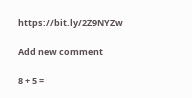https://bit.ly/2Z9NYZw

Add new comment

8 + 5 =